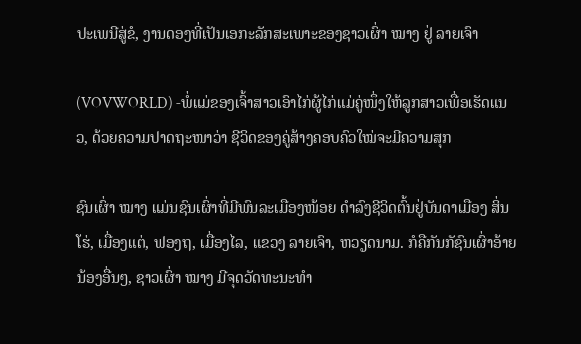ປະເພນີສູ່ຂໍ, ງານດອງທີ່ເປັນເອກະລັກສະເພາະຂອງຊາວເຜົ່າ ໝາງ ຢູ່ ລາຍເຈົາ

(VOVWORLD) -ພໍ່ແມ່ຂອງເຈົ້າສາວເອົາໄກ່ຜູ້ໄກ່ແມ່ຄູ່ໜຶ່ງໃຫ້ລູກສາວເພື່ອເຮັດແນວ, ດ້ວຍຄວາມປາດຖະໜາວ່າ ຊີວິດຂອງຄູ່ສ້າງຄອບຄົວໃໝ່ຈະມີຄວາມສຸກ

ຊົນເຜົ່າ ໝາງ ແມ່ນຊົນເຜົ່າທີ່ມີພົນລະເມືອງໜ້ອຍ ດຳລົງຊີວິດຕົ້ນຢູ່ບັນດາເມືອງ ສິ່ນໂຮ່, ເມື່ອງແຕ່, ຟອງຖ, ເມື່ອງໄລ, ແຂວງ ລາຍເຈົາ, ຫວຽດນາມ. ກໍຄືກັນກັຊົນເຜົ່າອ້າຍນ້ອງອື່ນໆ, ຊາວເຜົ່າ ໝາງ ມີຈຸດວັດທະນະທຳ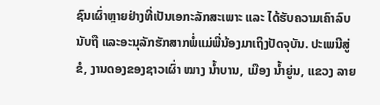ຊົນເຜົ່າຫຼາຍຢ່າງທີ່ເປັນເອກະລັກສະເພາະ ແລະ ໄດ້ຮັບຄວາມເຄົາລົບນັບຖື ແລະອະນຸລັກຮັກສາກພໍ່ແມ່ພີ່ນ້ອງມາເຖິງປັດຈຸບັນ. ປະເພນີສູ່ຂໍ, ງານດອງຂອງຊາວເຜົ່າ ໝາງ ນ້ຳບານ, ເມືອງ ນ້ຳຍູ່ນ, ແຂວງ ລາຍ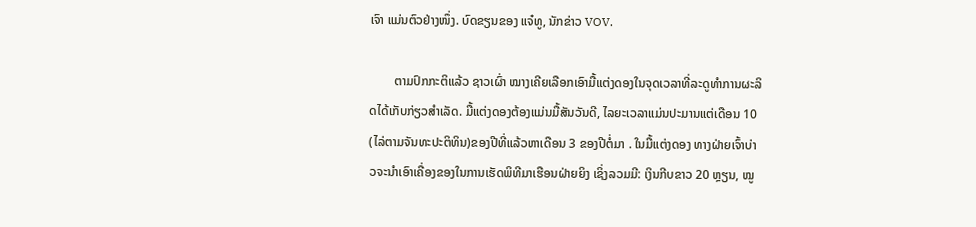ເຈົາ ແມ່ນຕົວຢ່າງໜຶ່ງ. ບົດຂຽນຂອງ ແຈ໋ທູ, ນັກຂ່າວ VOV.

        ຕາມປົກກະຕິແລ້ວ ຊາວເຜົ່າ ໝາງເຄີຍເລືອກເອົາມື້ແຕ່ງດອງໃນຈຸດເວລາທີ່ລະດູທຳການຜະລິດໄດ້ເກັບກ່ຽວສຳເລັດ. ມື້ແຕ່ງດອງຕ້ອງແມ່ນມື້ສັນວັນດີ, ໄລຍະເວລາແມ່ນປະມານແຕ່ເດືອນ 10 (ໄລ່ຕາມຈັນທະປະຕິທິນ)ຂອງປີທີ່ແລ້ວຫາເດືອນ 3 ຂອງປີຕໍ່ມາ . ໃນມື້ແຕ່ງດອງ ທາງຝ່າຍເຈົ້າບ່າວຈະນຳເອົາເຄື່ອງຂອງໃນການເຮັດພິທີມາເຮືອນຝ່າຍຍິງ ເຊິ່ງລວມມີ: ເງິນກີບຂາວ 20 ຫຼຽນ, ໝູ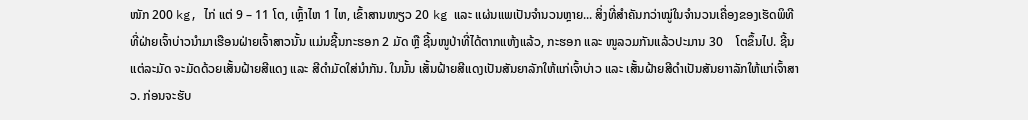ໜັກ 200 kg, ໄກ່ ແຕ່ 9 – 11 ໂຕ, ເຫຼົ້າໄຫ 1 ໄຫ, ເຂົ້າສານໜຽວ 20 kg ແລະ ແຜ່ນແພເປັນຈຳນວນຫຼາຍ... ສິ່ງທີ່ສຳຄັນກວ່າໝູ່ໃນຈຳນວນເຄື່ອງຂອງເຮັດພິທີທີ່ຝ່າຍເຈົ້າບ່າວນຳມາເຮືອນຝ່າຍເຈົ້າສາວນັ້ນ ແມ່ນຊີ້ນກະຮອກ 2 ມັດ ຫຼື ຊີ້ນໜູປ່າທີ່ໄດ້ຕາກແຫ້ງແລ້ວ, ກະຮອກ ແລະ ໜູລວມກັນແລ້ວປະມານ 30    ໂຕຂຶ້ນໄປ. ຊີ້ນແຕ່ລະມັດ ຈະມັດດ້ວຍເສັ້ນຝ້າຍສີແດງ ແລະ ສີດຳມັດໃສ່ນຳກັນ. ໃນນັ້ນ ເສັ້ນຝ້າຍສີແດງເປັນສັນຍາລັກໃຫ້ແກ່ເຈົ້າບ່າວ ແລະ ເສັ້ນຝ້າຍສີດຳເປັນສັນຍາາລັກໃຫ້ແກ່ເຈົ້າສາວ. ກ່ອນຈະຮັບ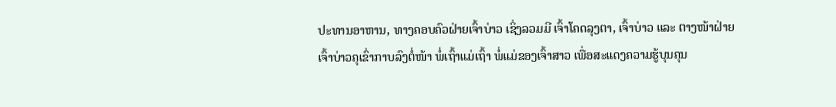ປະທານອາຫານ, ທາງຄອບຄົວຝ່າຍເຈົ້າບ່າວ ເຊິ່ງລວມມີ ເຈົ້າໂຄດລຸງຕາ, ເຈົ້າບ່າວ ແລະ ຕາງໜ້າຝ່າຍເຈົ້າບ່າວຄຸເຂົ່າກາບລົງຕໍ່ໜ້າ ພໍ່ເຖົ້າແມ່ເຖົ້າ ພໍ່ແມ່ຂອງເຈົ້າສາວ ເພື່ອສະແດງຄວາມຮູ້ບຸນຄຸນ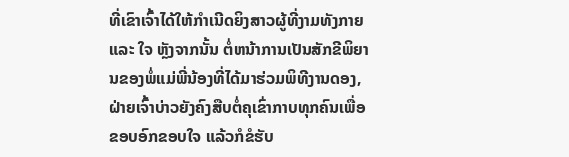ທີ່ເຂົາເຈົ້າໄດ້ໃຫ້ກຳເນີດຍິງສາວຜູ້ທີ່ງາມທັງກາຍ ແລະ ໃຈ ຫຼັງຈາກນັ້ນ ຕໍ່ຫນ້າການເປັນສັກຂີພິຍານຂອງພໍ່ແມ່ພີ່ນ້ອງທີ່ໄດ້ມາຮ່ວມພິທີງານດອງ, ຝ່າຍເຈົ້າບ່າວຍັງຄົງສືບຕໍ່ຄຸເຂົ່າກາບທຸກຄົນເພື່ອຂອບອົກຂອບໃຈ ແລ້ວກໍຂໍຮັບ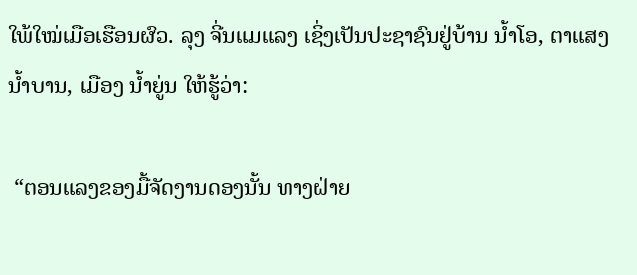ໃພ້ໃໝ່ເມືອເຮືອນຜົວ. ລຸງ ຈີ່ນແມແລງ ເຊິ່ງເປັນປະຊາຊົນຢູ່ບ້ານ ນ້ຳໂອ, ຕາແສງ ນ້ຳບານ, ເມືອງ ນ້ຳຍູ່ນ ໃຫ້ຮູ້ວ່າ:

 “ຕອນແລງຂອງມື້ຈັດງານດອງນັ້ນ ທາງຝ່າຍ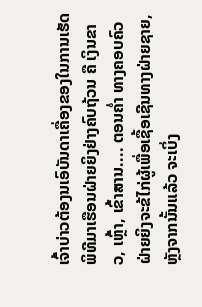ເຈົ້າບ່າວຕ້ອງນເອົບັນດາເຄື່ອງຂອງໃນການເຮັດພິທີມາເຮືອນຝ່າຍຍິງຢ່າງຄົບຖ້ວນ ຄື ເງິນຂາວ, ເຫຼົ້າ, ເຂົ້າສານ.... ຕອນຄ່ຳ ທາງຄອບຄົວຝ່າຍຍິງຈະຂ້ໄກ່ຜູ້ເພື່ອເຊື້ອເຊີນທາງຝ່າຍຊາຍ, ຫຼັງຈາກນັ້ນແລ້ວ ຈະເບິ່ງ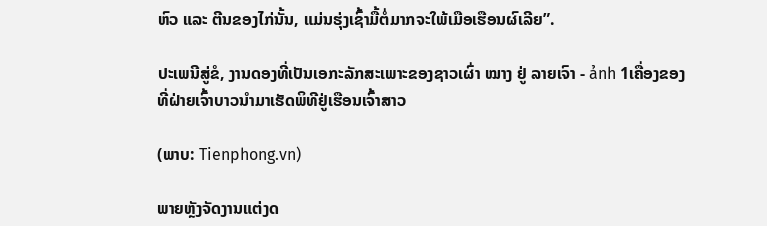ຫົວ ແລະ ຕີນຂອງໄກ່ນັ້ນ, ແມ່ນຮຸ່ງເຊົ້າມື້ຕໍ່ມາກຈະໃພ້ເມືອເຮືອນຜົເລີຍ”.

ປະເພນີສູ່ຂໍ, ງານດອງທີ່ເປັນເອກະລັກສະເພາະຂອງຊາວເຜົ່າ ໝາງ ຢູ່ ລາຍເຈົາ - ảnh 1ເຄື່ອງຂອງທີ່ຝ່າຍເຈົ້າບາວນຳມາເຮັດພິທີຢູ່ເຮືອນເຈົ້າສາວ

(ພາບ: Tienphong.vn)

ພາຍຫຼັງຈັດງານແຕ່ງດ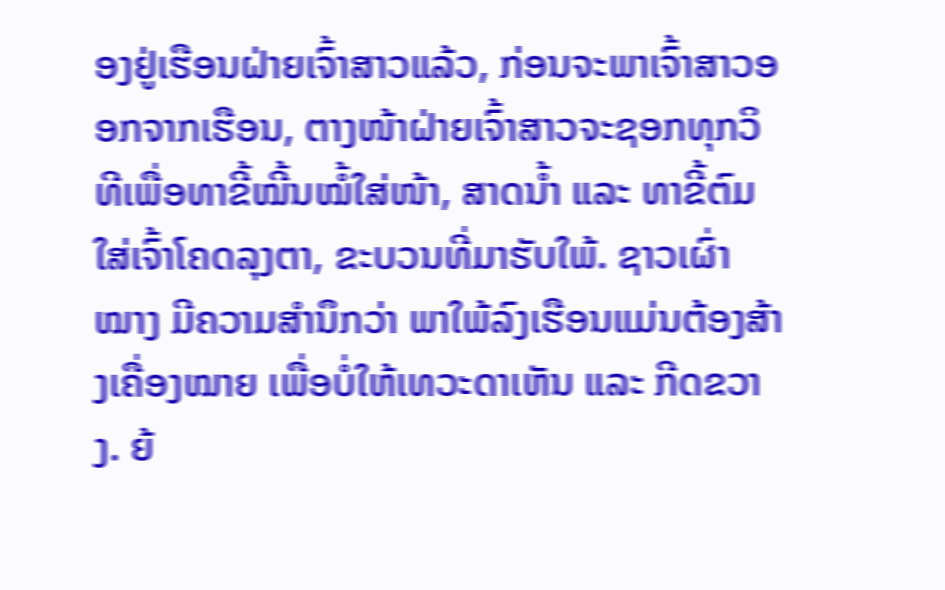ອງຢູ່ເຮືອນຝ່າຍເຈົ້າສາວແລ້ວ, ກ່ອນຈະພາເຈົ້າສາວອອກຈາກເຮືອນ, ຕາງໜ້າຝ່າຍເຈົ້າສາວຈະຊອກທຸກວິທີເພື່ອທາຂີ້ໝີ້ນໝໍ້ໃສ່ໜ້າ, ສາດນ້ຳ ແລະ ທາຂີ້ຕົມໃສ່ເຈົ້າໂຄດລຸງຕາ, ຂະບວນທີ່ມາຮັບໃພ້. ຊາວເຜົ່າ ໝາງ ມີຄວາມສຳນຶກວ່າ ພາໃພ້ລົງເຮືອນແມ່ນຕ້ອງສ້າງເຄື່ອງໝາຍ ເພື່ອບໍ່ໃຫ້ເທວະດາເຫັນ ແລະ ກີດຂວາງ. ຍ້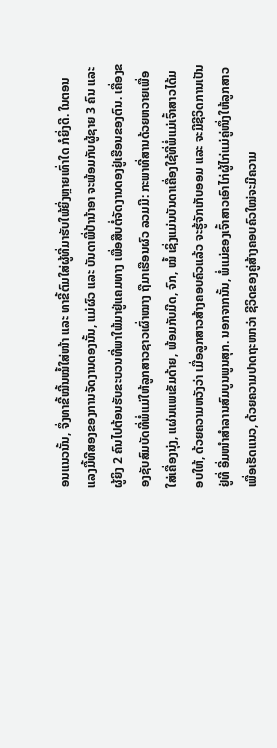ອນແນວນັ້ນ, ຈຶ່ງທາຂີ້ໝີ້ນໝໍ້ໃສ່ໜ້າ ແລະ ທາຂີ້ຕົມໃສ່ຜູ້ທີ່ມາຮັບໃພ້ຍິ່ງຫຼາຍເທົ່າໃດ ກໍຍິ່ງດີ. ໃນຕອນແລງມື້ທີສອງຂອງການຈັດງານດອງນັ້ນ, ແມ່ຜົວ ແລະ ບັນດາພີ່ປ້ານ້າອາ ຈະພ້ອມກັບຜູ້ຊາຍ 3 ຄົນ ແລະ ຜູ້ຍິງ 2 ຄົນໄປຕ້ອນຮັບຂະບວນທີ່ພາໃພ້ມາຢູ່ແຄມທາງ ເພື່ອສືບຕໍ່ຈັດງານດອງຢູ່ເຮືອນຂອງຕົນ. ເຄື່ອງຂອງຊັບສົມບັດທີ່ພໍ່ແມ່ໃຫ້ລູກສາວຊາວເຜົ່າໝາງ ຖືມາເຮືອນຜົວ ລວມມີ: ກະພາທີ່ສານດ້ວຍຫວາຍເພື່ອໃສ່ເຄື່ອງນຸ່ງ, ແຜ່ນແພເຂັມດ້າຍ, ພ້ອມກັບມີດ, ຈົກ, ໝໍ້ ເຊິ່ງແມ່ນບັນດາເຄື່ອງໃຊ້ທີ່ພໍ່ແມ່ເຈົ້າສາວໄດ້ມອບໃຫ້, ດ້ວຍຄວາມຫວັງວ່າ ເມື່ອລູກສາວສ້າງຄອບຄົວແລ້ວ ຈະຮູ້ຈັກເກັບອອມ ແລະ ຈະມີຊີວິດການເປັນຢູ່ທີ່ ອີ່ມໜຳສຳລານສົມບູນພູນສຸກ. ນອກຈາກນັ້ນ, ພໍ່ແມ່ຂອງເຈົ້າສາວເອົາໄກ່ຜູ້ໄກ່ແມ່ຄູ່ໜຶ່ງໃຫ້ລູກສາວເພື່ອເຮັດແນວ, ດ້ວຍຄວາມປາດຖະໜາວ່າ ຊີວິດຂອງຄູ່ສ້າງຄອບຄົວໃໝ່ຈະມີຄວາມ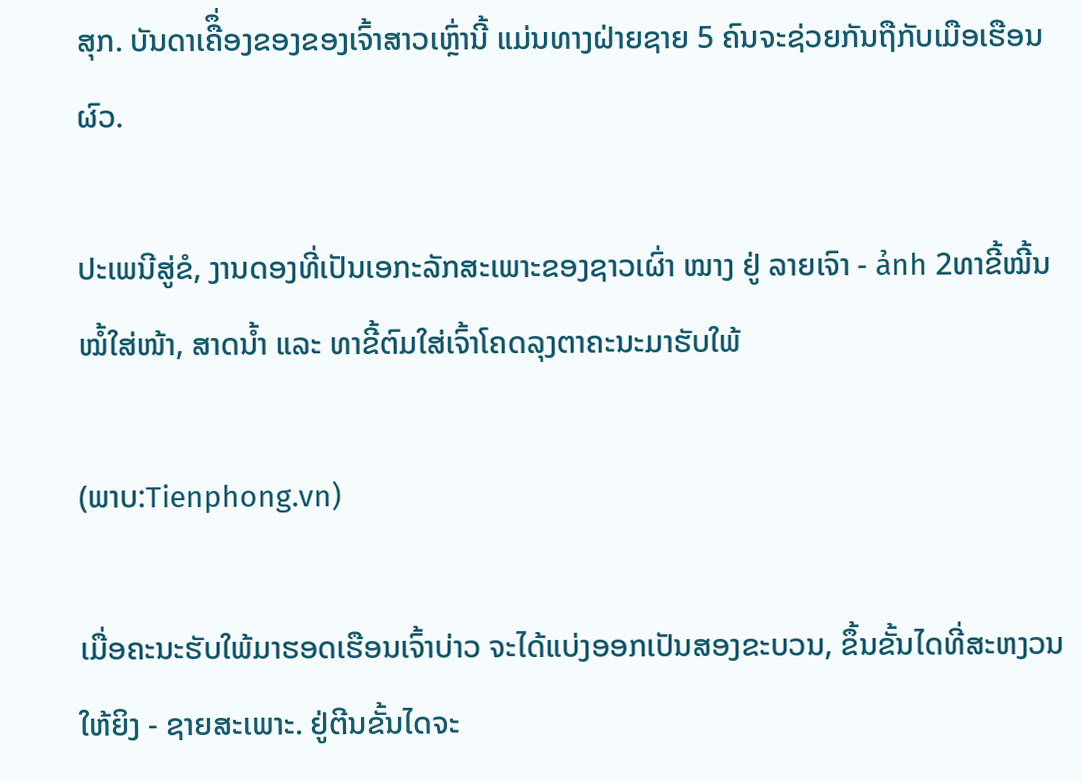ສຸກ. ບັນດາເຄືຶ່ອງຂອງຂອງເຈົ້າສາວເຫຼົ່ານີ້ ແມ່ນທາງຝ່າຍຊາຍ 5 ຄົນຈະຊ່ວຍກັນຖືກັບເມືອເຮືອນຜົວ.

ປະເພນີສູ່ຂໍ, ງານດອງທີ່ເປັນເອກະລັກສະເພາະຂອງຊາວເຜົ່າ ໝາງ ຢູ່ ລາຍເຈົາ - ảnh 2ທາຂີ້ໝີ້ນໝໍ້ໃສ່ໜ້າ, ສາດນ້ຳ ແລະ ທາຂີ້ຕົມໃສ່ເຈົ້າໂຄດລຸງຕາຄະນະມາຮັບໃພ້

(ພາບ:Tienphong.vn)

ເມື່ອຄະນະຮັບໃພ້ມາຮອດເຮືອນເຈົ້າບ່າວ ຈະໄດ້ແບ່ງອອກເປັນສອງຂະບວນ, ຂຶ້ນຂັ້ນໄດທີ່ສະຫງວນໃຫ້ຍິງ - ຊາຍສະເພາະ. ຢູ່ຕີນຂັ້ນໄດຈະ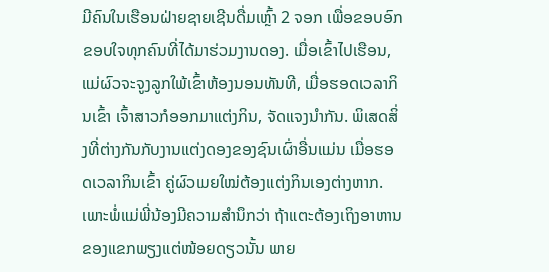ມີຄົນໃນເຮືອນຝ່າຍຊາຍເຊີນດື່ມເຫຼົ້າ 2 ຈອກ ເພື່ອຂອບອົກຂອບໃຈທຸກຄົນທີ່ໄດ້ມາຮ່ວມງານດອງ. ເມື່ອເຂົ້າໄປເຮືອນ, ແມ່ຜົວຈະຈູງລູກໃພ້ເຂົ້າຫ້ອງນອນທັນທີ, ເມື່ອຮອດເວລາກິນເຂົ້າ ເຈົ້າສາວກໍອອກມາແຕ່ງກິນ, ຈັດແຈງນຳກັນ. ພິເສດສິ່ງທີ່ຕ່າງກັນກັບງານແຕ່ງດອງຂອງຊົນເຜົ່າອື່ນແມ່ນ ເມື່ອຮອດເວລາກິນເຂົ້າ ຄູ່ຜົວເມຍໃໝ່ຕ້ອງແຕ່ງກິນເອງຕ່າງຫາກ. ເພາະພໍ່ແມ່ພີ່ນ້ອງມີຄວາມສຳນຶກວ່າ ຖ້າແຕະຕ້ອງເຖິງອາຫານຂອງແຂກພຽງແຕ່ໜ້ອຍດຽວນັ້ນ ພາຍ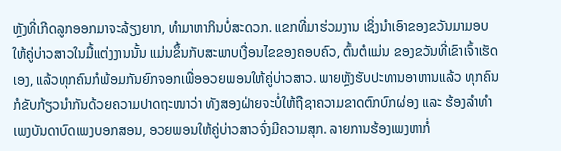ຫຼັງທີ່ເກີດລູກອອກມາຈະລ້ຽງຍາກ, ທຳມາຫາກິນບໍ່ສະດວກ. ແຂກທີ່ມາຮ່ວມງານ ເຊິ່ງນຳເອົາຂອງຂວັນມາມອບໃຫ້ຄູ່ບ່າວສາວໃນມື້ແຕ່ງງານນັ້ນ ແມ່ນຂຶ້ນກັບສະພາບເງື່ອນໄຂຂອງຄອບຄົວ, ຕົ້ນຕໍແມ່ນ ຂອງຂວັນທີ່ເຂົາເຈົ້າເຮັດເອງ, ແລ້ວທຸກຄົນກໍພ້ອມກັນຍົກຈອກເພື່ອອວຍພອນໃຫ້ຄູ່ບ່າວສາວ. ພາຍຫຼັງຮັບປະທານອາຫານແລ້ວ ທຸກຄົນກໍຂັບກ້ຽວນຳກັນດ້ວຍຄວາມປາດຖະໜາວ່າ ທັງສອງຝ່າຍຈະບໍ່ໃຫ້ຖືຊາຄວາມຂາດຕົກບົກຜ່ອງ ແລະ ຮ້ອງລຳທຳເພງບັນດາບົດເພງບອກສອນ, ອວຍພອນໃຫ້ຄູ່ບ່າວສາວຈົ່ງມີຄວາມສຸກ. ລາຍການຮ້ອງເພງຫາກໍ່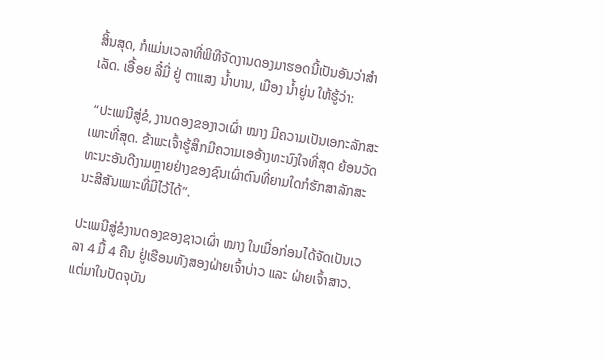ສິ້ນສຸດ, ກໍແມ່ນເວລາທີ່ພິທີຈັດງານດອງມາຮອດນີ້ເປັນອັນວ່າສຳເລັດ. ເອື້ອຍ ລີ໋ມີ່ ຢູ່ ຕາແສງ ນ້ຳບານ, ເມືອງ ນ້ຳຍູ່ນ ໃຫ້ຮູ້ວ່າ:

 “ປະເພນີສູ່ຂໍ, ງານດອງຂອງາວເຜົ່າ ໝາງ ມີຄວາມເປັນເອກະລັກສະເພາະທີ່ສຸດ. ຂ້າພະເຈົ້າຮູ້ສຶກມີຄວາມເອອ້າງທະນົງໃຈທີ່ສຸດ ຍ້ອນວັດທະນະອັນດີງາມຫຼາຍຢ່າງຂອງຊົນເຜົ່າຕົນທີ່ຍາມໃດກໍຮັກສາລັກສະນະສີສັນເພາະທີ່ມີໄວ້ໄດ້”.

ປະເພນີສູ່ຂໍງານດອງຂອງຊາວເຜົ່າ ໝາງ ໃນເມື່ອກ່ອນໄດ້ຈັດເປັນເວລາ 4 ມື້ 4 ຄືນ ຢູ່ເຮືອນທັງສອງຝ່າຍເຈົ້າບ່າວ ແລະ ຝ່າຍເຈົ້າສາວ. ແຕ່ມາໃນປັດຈຸບັນ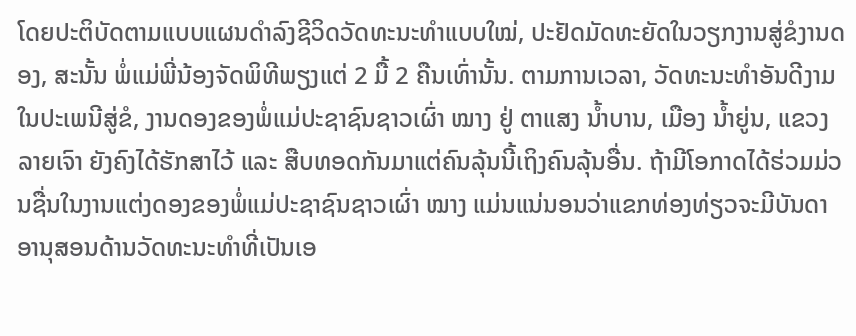ໂດຍປະຕິບັດຕາມແບບແຜນດຳລົງຊີວິດວັດທະນະທຳແບບໃໝ່, ປະຢັດມັດທະຍັດໃນວຽກງານສູ່ຂໍງານດອງ, ສະນັ້ນ ພໍ່ແມ່ພີ່ນ້ອງຈັດພິທີພຽງແຕ່ 2 ມື້ 2 ຄືນເທົ່ານັ້ນ. ຕາມການເວລາ, ວັດທະນະທຳອັນດີງາມໃນປະເພນີສູ່ຂໍ, ງານດອງຂອງພໍ່ແມ່ປະຊາຊົນຊາວເຜົ່າ ໝາງ ຢູ່ ຕາແສງ ນ້ຳບານ, ເມືອງ ນ້ຳຍູ່ນ, ແຂວງ ລາຍເຈົາ ຍັງຄົງໄດ້ຮັກສາໄວ້ ແລະ ສືບທອດກັນມາແຕ່ຄົນລຸ້ນນີ້ເຖິງຄົນລຸ້ນອື່ນ. ຖ້າມີໂອກາດໄດ້ຮ່ວມມ່ວນຊື່ນໃນງານແຕ່ງດອງຂອງພໍ່ແມ່ປະຊາຊົນຊາວເຜົ່າ ໝາງ ແມ່ນແນ່ນອນວ່າແຂກທ່ອງທ່ຽວຈະມີບັນດາອານຸສອນດ້ານວັດທະນະທຳທີ່ເປັນເອ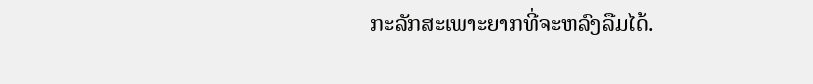ກະລັກສະເພາະຍາກທີ່ຈະຫລົງລືມໄດ້.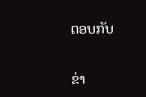ຕອບກັບ

ຂ່າ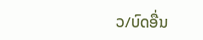ວ/ບົດອື່ນ